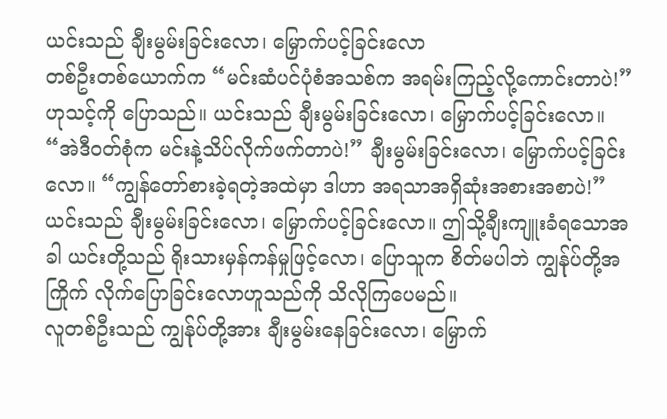ယင်းသည် ချီးမွမ်းခြင်းလော၊ မြှောက်ပင့်ခြင်းလော
တစ်ဦးတစ်ယောက်က “မင်းဆံပင်ပုံစံအသစ်က အရမ်းကြည့်လို့ကောင်းတာပဲ!” ဟုသင့်ကို ပြောသည်။ ယင်းသည် ချီးမွမ်းခြင်းလော၊ မြှောက်ပင့်ခြင်းလော။ “အဲဒီဝတ်စုံက မင်းနဲ့သိပ်လိုက်ဖက်တာပဲ!” ချီးမွမ်းခြင်းလော၊ မြှောက်ပင့်ခြင်းလော။ “ကျွန်တော်စားခဲ့ရတဲ့အထဲမှာ ဒါဟာ အရသာအရှိဆုံးအစားအစာပဲ!” ယင်းသည် ချီးမွမ်းခြင်းလော၊ မြှောက်ပင့်ခြင်းလော။ ဤသို့ချီးကျူးခံရသောအခါ ယင်းတို့သည် ရိုးသားမှန်ကန်မှုဖြင့်လော၊ ပြောသူက စိတ်မပါဘဲ ကျွန်ုပ်တို့အကြိုက် လိုက်ပြောခြင်းလောဟူသည်ကို သိလိုကြပေမည်။
လူတစ်ဦးသည် ကျွန်ုပ်တို့အား ချီးမွမ်းနေခြင်းလော၊ မြှောက်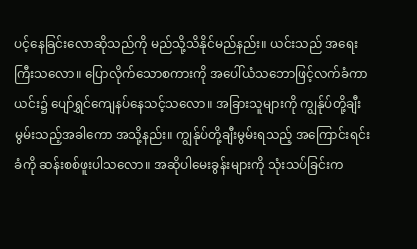ပင့်နေခြင်းလောဆိုသည်ကို မည်သို့သိနိုင်မည်နည်း။ ယင်းသည် အရေးကြီးသလော။ ပြောလိုက်သောစကားကို အပေါ်ယံသဘောဖြင့်လက်ခံကာ ယင်း၌ ပျော်ရွှင်ကျေနပ်နေသင့်သလော။ အခြားသူများကို ကျွန်ုပ်တို့ချီးမွမ်းသည့်အခါကော အသို့နည်း။ ကျွန်ုပ်တို့ချီးမွမ်းရသည့် အကြောင်းရင်းခံကို ဆန်းစစ်ဖူးပါသလော။ အဆိုပါမေးခွန်းများကို သုံးသပ်ခြင်းက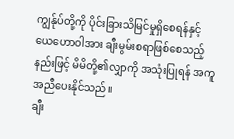ကျွန်ုပ်တို့ကို ပိုင်းခြားသိမြင်မှုရှိစေရန်နှင့် ယေဟောဝါအား ချီးမွမ်းစရာဖြစ်စေသည့်နည်းဖြင့် မိမိတို့၏လျှာကို အသုံးပြုရန် အကူအညီပေးနိုင်သည်။
ချီး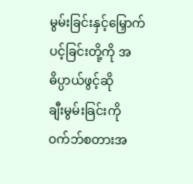မွမ်းခြင်းနှင့်မြှောက်ပင့်ခြင်းတို့ကို အဓိပ္ပာယ်ဖွင့်ဆို
ချီးမွမ်းခြင်းကို ဝက်ဘ်စတားအ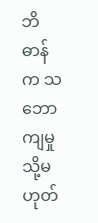ဘိဓာန်က သဘောကျမှု သို့မဟုတ်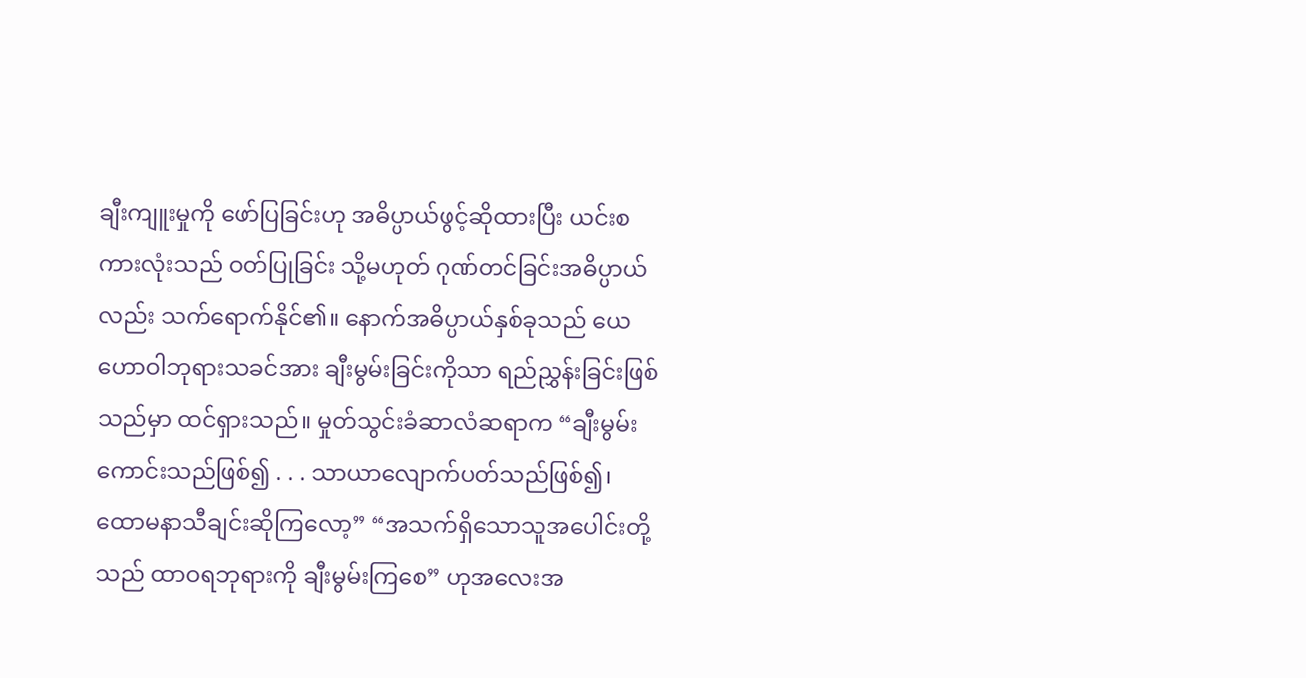ချီးကျူးမှုကို ဖော်ပြခြင်းဟု အဓိပ္ပာယ်ဖွင့်ဆိုထားပြီး ယင်းစကားလုံးသည် ဝတ်ပြုခြင်း သို့မဟုတ် ဂုဏ်တင်ခြင်းအဓိပ္ပာယ်လည်း သက်ရောက်နိုင်၏။ နောက်အဓိပ္ပာယ်နှစ်ခုသည် ယေဟောဝါဘုရားသခင်အား ချီးမွမ်းခြင်းကိုသာ ရည်ညွှန်းခြင်းဖြစ်သည်မှာ ထင်ရှားသည်။ မှုတ်သွင်းခံဆာလံဆရာက “ချီးမွမ်းကောင်းသည်ဖြစ်၍ . . . သာယာလျောက်ပတ်သည်ဖြစ်၍၊ ထောမနာသီချင်းဆိုကြလော့” “အသက်ရှိသောသူအပေါင်းတို့သည် ထာဝရဘုရားကို ချီးမွမ်းကြစေ” ဟုအလေးအ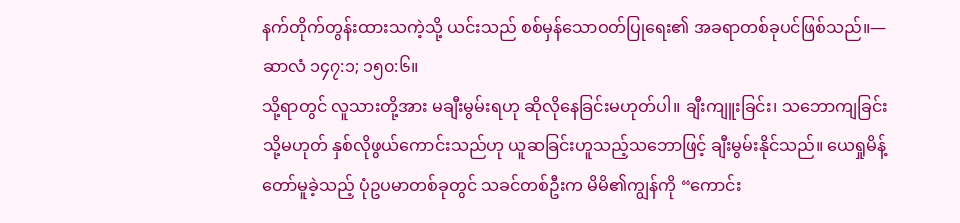နက်တိုက်တွန်းထားသကဲ့သို့ ယင်းသည် စစ်မှန်သောဝတ်ပြုရေး၏ အခရာတစ်ခုပင်ဖြစ်သည်။—ဆာလံ ၁၄၇:၁; ၁၅၀:၆။
သို့ရာတွင် လူသားတို့အား မချီးမွမ်းရဟု ဆိုလိုနေခြင်းမဟုတ်ပါ။ ချီးကျူးခြင်း၊ သဘောကျခြင်း သို့မဟုတ် နှစ်လိုဖွယ်ကောင်းသည်ဟု ယူဆခြင်းဟူသည့်သဘောဖြင့် ချီးမွမ်းနိုင်သည်။ ယေရှုမိန့်တော်မူခဲ့သည့် ပုံဥပမာတစ်ခုတွင် သခင်တစ်ဦးက မိမိ၏ကျွန်ကို “ကောင်း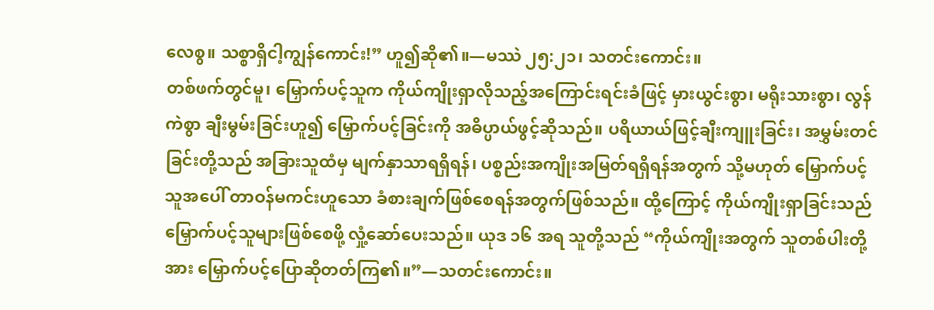လေစွ။ သစ္စာရှိငါ့ကျွန်ကောင်း!” ဟူ၍ဆို၏။—မဿဲ ၂၅:၂၁၊ သတင်းကောင်း။
တစ်ဖက်တွင်မူ၊ မြှောက်ပင့်သူက ကိုယ်ကျိုးရှာလိုသည့်အကြောင်းရင်းခံဖြင့် မှားယွင်းစွာ၊ မရိုးသားစွာ၊ လွန်ကဲစွာ ချီးမွမ်းခြင်းဟူ၍ မြှောက်ပင့်ခြင်းကို အဓိပ္ပာယ်ဖွင့်ဆိုသည်။ ပရိယာယ်ဖြင့်ချီးကျူးခြင်း၊ အမွှမ်းတင်ခြင်းတို့သည် အခြားသူထံမှ မျက်နှာသာရရှိရန်၊ ပစ္စည်းအကျိုးအမြတ်ရရှိရန်အတွက် သို့မဟုတ် မြှောက်ပင့်သူအပေါ် တာဝန်မကင်းဟူသော ခံစားချက်ဖြစ်စေရန်အတွက်ဖြစ်သည်။ ထို့ကြောင့် ကိုယ်ကျိုးရှာခြင်းသည် မြှောက်ပင့်သူများဖြစ်စေဖို့ လှုံ့ဆော်ပေးသည်။ ယုဒ ၁၆ အရ သူတို့သည် “ကိုယ်ကျိုးအတွက် သူတစ်ပါးတို့အား မြှောက်ပင့်ပြောဆိုတတ်ကြ၏။”—သတင်းကောင်း။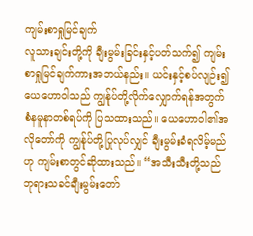ကျမ်းစာရှုမြင်ချက်
လူသားချင်းတို့ကို ချီးမွမ်းခြင်းနှင့်ပတ်သက်၍ ကျမ်းစာရှုမြင်ချက်ကားအဘယ်နည်း။ ယင်းနှင့်စပ်လျဉ်း၍ ယေဟောဝါသည် ကျွန်ုပ်တို့လိုက်လျှောက်ရန်အတွက် စံနမူနာတစ်ရပ်ကို ပြသထားသည်။ ယေဟောဝါ၏အလိုတော်ကို ကျွန်ုပ်တို့ပြုလုပ်လျှင် ချီးမွမ်းခံရလိမ့်မည်ဟု ကျမ်းစာတွင်ဆိုထားသည်။ “အသီးသီးတို့သည် ဘုရားသခင်ချီးမွမ်းတော်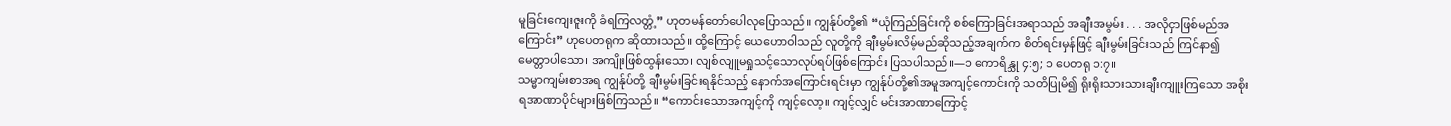မူခြင်းကျေးဇူးကို ခံရကြလတ္တံ့” ဟုတမန်တော်ပေါလုပြောသည်။ ကျွန်ုပ်တို့၏ “ယုံကြည်ခြင်းကို စစ်ကြောခြင်းအရာသည် အချီးအမွမ်း . . . အလိုငှာဖြစ်မည်အကြောင်း” ဟုပေတရုက ဆိုထားသည်။ ထို့ကြောင့် ယေဟောဝါသည် လူတို့ကို ချီးမွမ်းလိမ့်မည်ဆိုသည့်အချက်က စိတ်ရင်းမှန်ဖြင့် ချီးမွမ်းခြင်းသည် ကြင်နာ၍မေတ္တာပါသော၊ အကျိုးဖြစ်ထွန်းသော၊ လျစ်လျူမရှုသင့်သောလုပ်ရပ်ဖြစ်ကြောင်း ပြသပါသည်။—၁ ကောရိန္သု ၄:၅; ၁ ပေတရု ၁:၇။
သမ္မာကျမ်းစာအရ ကျွန်ုပ်တို့ ချီးမွမ်းခြင်းရနိုင်သည့် နောက်အကြောင်းရင်းမှာ ကျွန်ုပ်တို့၏အမူအကျင့်ကောင်းကို သတိပြုမိ၍ ရိုးရိုးသားသားချီးကျူးကြသော အစိုးရအာဏာပိုင်များဖြစ်ကြသည်။ “ကောင်းသောအကျင့်ကို ကျင့်လော့။ ကျင့်လျှင် မင်းအာဏာကြောင့်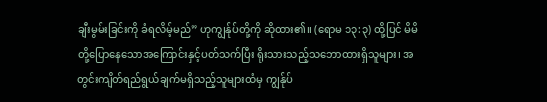ချီးမွမ်းခြင်းကို ခံရလိမ့်မည်” ဟုကျွန်ုပ်တို့ကို ဆိုထား၏။ (ရောမ ၁၃:၃) ထို့ပြင် မိမိတို့ပြောနေသောအကြောင်းနှင့်ပတ်သက်ပြီး ရိုးသားသည့်သဘောထားရှိသူများ၊ အတွင်းကျိတ်ရည်ရွယ်ချက်မရှိသည့်သူများထံမှ ကျွန်ုပ်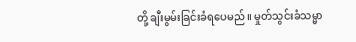တို့ ချီးမွမ်းခြင်းခံရပေမည်။ မှုတ်သွင်းခံသမ္မာ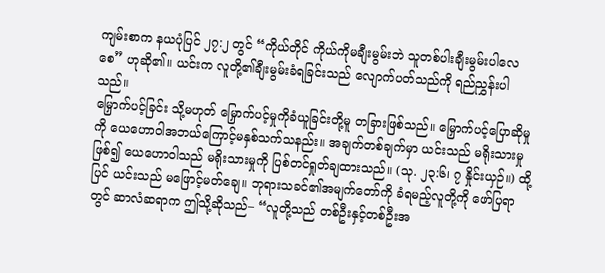ကျမ်းစာက နယပုံပြင် ၂၇:၂ တွင် “ကိုယ်တိုင် ကိုယ်ကိုမချီးမွမ်းဘဲ သူတစ်ပါးချီးမွမ်းပါလေစေ” ဟုဆို၏။ ယင်းက လူတို့၏ချီးမွမ်းခံရခြင်းသည် လျောက်ပတ်သည်ကို ရည်ညွှန်းပါသည်။
မြှောက်ပင့်ခြင်း သို့မဟုတ် မြှောက်ပင့်မှုကိုခံယူခြင်းတို့မူ တခြားဖြစ်သည်။ မြှောက်ပင့်ပြောဆိုမှုကို ယေဟောဝါအဘယ်ကြောင့်မနှစ်သက်သနည်း။ အချက်တစ်ချက်မှာ ယင်းသည် မရိုးသားမှုဖြစ်၍ ယေဟောဝါသည် မရိုးသားမှုကို ပြစ်တင်ရှုတ်ချထားသည်။ (သု. ၂၃:၆၊ ၇ နှိုင်းယှဉ်။) ထို့ပြင် ယင်းသည် မဖြောင့်မတ်ချေ။ ဘုရားသခင်၏အမျက်တော်ကို ခံရမည့်လူတို့ကို ဖော်ပြရာတွင် ဆာလံဆရာက ဤသို့ဆိုသည်– “လူတို့သည် တစ်ဦးနှင့်တစ်ဦးအ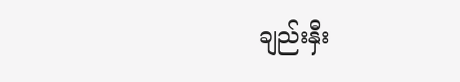ချည်းနှီး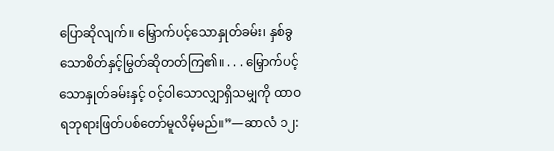ပြောဆိုလျက်။ မြှောက်ပင့်သောနှုတ်ခမ်း၊ နှစ်ခွသောစိတ်နှင့်မြွတ်ဆိုတတ်ကြ၏။ . . . မြှောက်ပင့်သောနှုတ်ခမ်းနှင့် ဝင့်ဝါသောလျှာရှိသမျှကို ထာဝရဘုရားဖြတ်ပစ်တော်မူလိမ့်မည်။”—ဆာလံ ၁၂: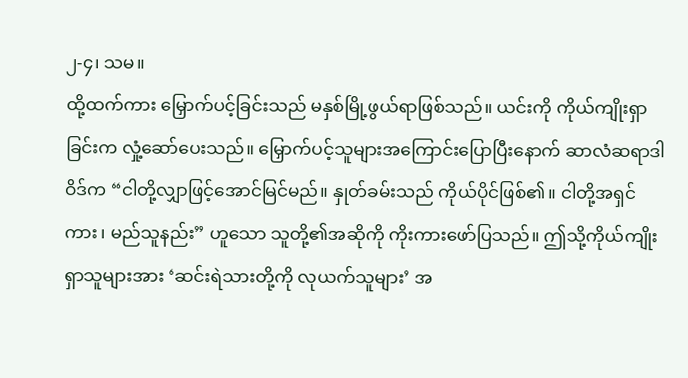၂-၄၊ သမ။
ထို့ထက်ကား မြှောက်ပင့်ခြင်းသည် မနှစ်မြို့ဖွယ်ရာဖြစ်သည်။ ယင်းကို ကိုယ်ကျိုးရှာခြင်းက လှုံ့ဆော်ပေးသည်။ မြှောက်ပင့်သူများအကြောင်းပြောပြီးနောက် ဆာလံဆရာဒါဝိဒ်က “ငါတို့လျှာဖြင့်အောင်မြင်မည်။ နှုတ်ခမ်းသည် ကိုယ်ပိုင်ဖြစ်၏။ ငါတို့အရှင်ကား၊ မည်သူနည်း” ဟူသော သူတို့၏အဆိုကို ကိုးကားဖော်ပြသည်။ ဤသို့ကိုယ်ကျိုးရှာသူများအား ‘ဆင်းရဲသားတို့ကို လုယက်သူများ’ အ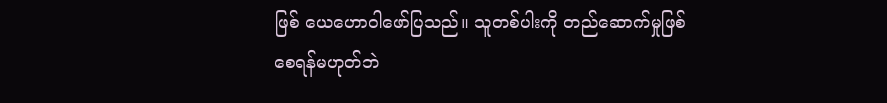ဖြစ် ယေဟောဝါဖော်ပြသည်။ သူတစ်ပါးကို တည်ဆောက်မှုဖြစ်စေရန်မဟုတ်ဘဲ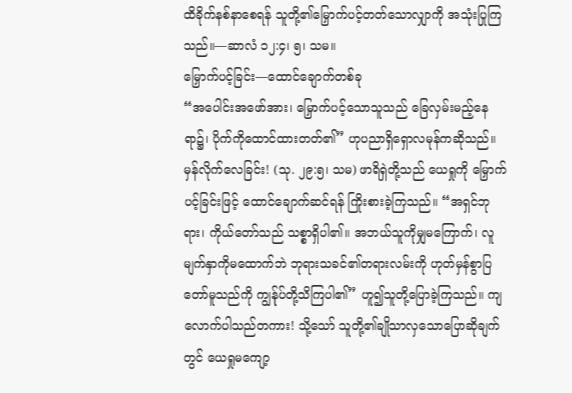ထိခိုက်နစ်နာစေရန် သူတို့၏မြှောက်ပင့်တတ်သောလျှာကို အသုံးပြုကြသည်။—ဆာလံ ၁၂:၄၊ ၅၊ သမ။
မြှောက်ပင့်ခြင်း—ထောင်ချောက်တစ်ခု
“အပေါင်းအဖော်အား၊ မြှောက်ပင့်သောသူသည် ခြေလှမ်းမည့်နေရာ၌၊ ပိုက်ကိုထောင်ထားတတ်၏” ဟုပညာရှိရှောလမုန်ကဆိုသည်။ မှန်လိုက်လေခြင်း! (သု. ၂၉:၅၊ သမ) ဖာရိရှဲတို့သည် ယေရှုကို မြှောက်ပင့်ခြင်းဖြင့် ထောင်ချောက်ဆင်ရန် ကြိုးစားခဲ့ကြသည်။ “အရှင်ဘုရား၊ ကိုယ်တော်သည် သစ္စာရှိပါ၏။ အဘယ်သူကိုမျှမကြောက်၊ လူမျက်နှာကိုမထောက်ဘဲ ဘုရားသခင်၏တရားလမ်းကို ဟုတ်မှန်စွာပြတော်မူသည်ကို ကျွန်ုပ်တို့သိကြပါ၏” ဟူ၍သူတို့ပြောခဲ့ကြသည်။ ကျလောက်ပါသည်တကား! သို့သော် သူတို့၏ချိုသာလှသောပြောဆိုချက်တွင် ယေရှုမကျော့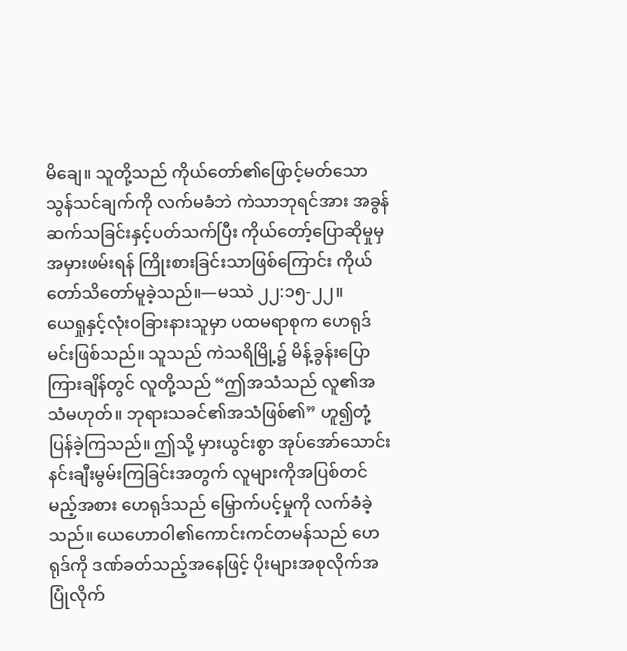မိချေ။ သူတို့သည် ကိုယ်တော်၏ဖြောင့်မတ်သော သွန်သင်ချက်ကို လက်မခံဘဲ ကဲသာဘုရင်အား အခွန်ဆက်သခြင်းနှင့်ပတ်သက်ပြီး ကိုယ်တော့်ပြောဆိုမှုမှ အမှားဖမ်းရန် ကြိုးစားခြင်းသာဖြစ်ကြောင်း ကိုယ်တော်သိတော်မူခဲ့သည်။—မဿဲ ၂၂:၁၅-၂၂။
ယေရှုနှင့်လုံးဝခြားနားသူမှာ ပထမရာစုက ဟေရုဒ်မင်းဖြစ်သည်။ သူသည် ကဲသရိမြို့၌ မိန့်ခွန်းပြောကြားချိန်တွင် လူတို့သည် “ဤအသံသည် လူ၏အသံမဟုတ်။ ဘုရားသခင်၏အသံဖြစ်၏” ဟူ၍တုံ့ပြန်ခဲ့ကြသည်။ ဤသို့ မှားယွင်းစွာ အုပ်အော်သောင်းနင်းချီးမွမ်းကြခြင်းအတွက် လူများကိုအပြစ်တင်မည့်အစား ဟေရုဒ်သည် မြှောက်ပင့်မှုကို လက်ခံခဲ့သည်။ ယေဟောဝါ၏ကောင်းကင်တမန်သည် ဟေရုဒ်ကို ဒဏ်ခတ်သည့်အနေဖြင့် ပိုးများအစုလိုက်အပြုံလိုက်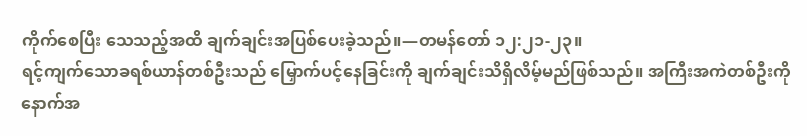ကိုက်စေပြီး သေသည့်အထိ ချက်ချင်းအပြစ်ပေးခဲ့သည်။—တမန်တော် ၁၂:၂၁-၂၃။
ရင့်ကျက်သောခရစ်ယာန်တစ်ဦးသည် မြှောက်ပင့်နေခြင်းကို ချက်ချင်းသိရှိလိမ့်မည်ဖြစ်သည်။ အကြီးအကဲတစ်ဦးကို နောက်အ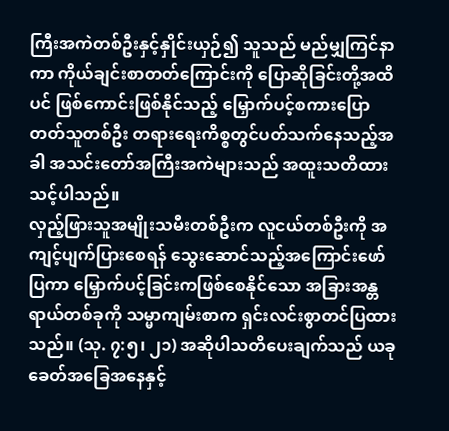ကြီးအကဲတစ်ဦးနှင့်နှိုင်းယှဉ်၍ သူသည် မည်မျှကြင်နာကာ ကိုယ်ချင်းစာတတ်ကြောင်းကို ပြောဆိုခြင်းတို့အထိပင် ဖြစ်ကောင်းဖြစ်နိုင်သည့် မြှောက်ပင့်စကားပြောတတ်သူတစ်ဦး တရားရေးကိစ္စတွင်ပတ်သက်နေသည့်အခါ အသင်းတော်အကြီးအကဲများသည် အထူးသတိထားသင့်ပါသည်။
လှည့်ဖြားသူအမျိုးသမီးတစ်ဦးက လူငယ်တစ်ဦးကို အကျင့်ပျက်ပြားစေရန် သွေးဆောင်သည့်အကြောင်းဖော်ပြကာ မြှောက်ပင့်ခြင်းကဖြစ်စေနိုင်သော အခြားအန္တရာယ်တစ်ခုကို သမ္မာကျမ်းစာက ရှင်းလင်းစွာတင်ပြထားသည်။ (သု. ၇:၅၊ ၂၁) အဆိုပါသတိပေးချက်သည် ယခုခေတ်အခြေအနေနှင့်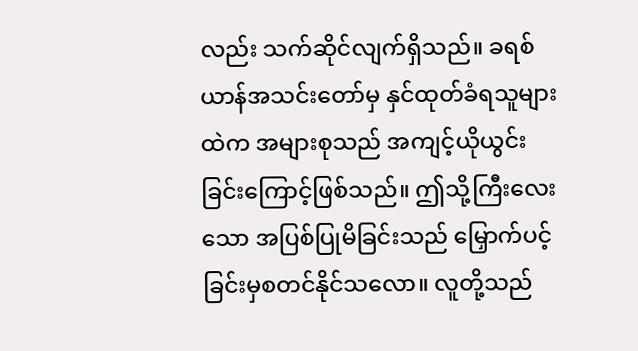လည်း သက်ဆိုင်လျက်ရှိသည်။ ခရစ်ယာန်အသင်းတော်မှ နှင်ထုတ်ခံရသူများထဲက အများစုသည် အကျင့်ယိုယွင်းခြင်းကြောင့်ဖြစ်သည်။ ဤသို့ကြီးလေးသော အပြစ်ပြုမိခြင်းသည် မြှောက်ပင့်ခြင်းမှစတင်နိုင်သလော။ လူတို့သည်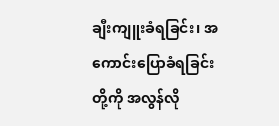ချီးကျူးခံရခြင်း၊ အကောင်းပြောခံရခြင်းတို့ကို အလွန်လို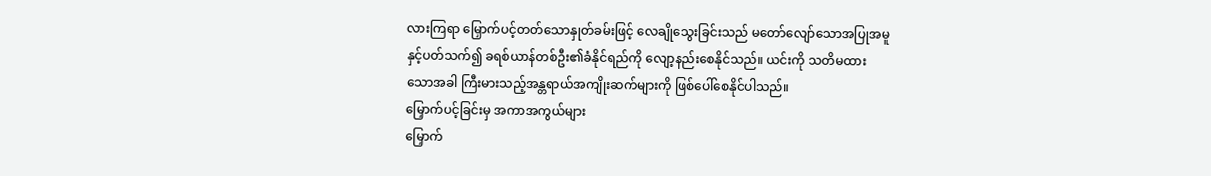လားကြရာ မြှောက်ပင့်တတ်သောနှုတ်ခမ်းဖြင့် လေချိုသွေးခြင်းသည် မတော်လျော်သောအပြုအမူနှင့်ပတ်သက်၍ ခရစ်ယာန်တစ်ဦး၏ခံနိုင်ရည်ကို လျော့နည်းစေနိုင်သည်။ ယင်းကို သတိမထားသောအခါ ကြီးမားသည့်အန္တရာယ်အကျိုးဆက်များကို ဖြစ်ပေါ်စေနိုင်ပါသည်။
မြှောက်ပင့်ခြင်းမှ အကာအကွယ်များ
မြှောက်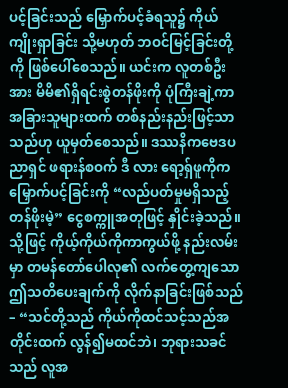ပင့်ခြင်းသည် မြှောက်ပင့်ခံရသူ၌ ကိုယ်ကျိုးရှာခြင်း သို့မဟုတ် ဘဝင်မြင့်ခြင်းတို့ကို ဖြစ်ပေါ်စေသည်။ ယင်းက လူတစ်ဦးအား မိမိ၏ရှိရင်းစွဲတန်ဖိုးကို ပုံကြီးချဲ့ကာ အခြားသူများထက် တစ်နည်းနည်းဖြင့်သာသည်ဟု ယူမှတ်စေသည်။ ဒဿနိကဗေဒပညာရှင် ဖရားန်စဝက် ဒီ လား ရော့ရှ်ဖူကိုက မြှောက်ပင့်ခြင်းကို “လည်ပတ်မှုမရှိသည့် တန်ဖိုးမဲ့” ငွေစက္ကူအတုဖြင့် နှိုင်းခဲ့သည်။ သို့ဖြင့် ကိုယ့်ကိုယ်ကိုကာကွယ်ဖို့ နည်းလမ်းမှာ တမန်တော်ပေါလု၏ လက်တွေ့ကျသော ဤသတိပေးချက်ကို လိုက်နာခြင်းဖြစ်သည်– “သင်တို့သည် ကိုယ်ကိုထင်သင့်သည်အတိုင်းထက် လွန်၍မထင်ဘဲ၊ ဘုရားသခင်သည် လူအ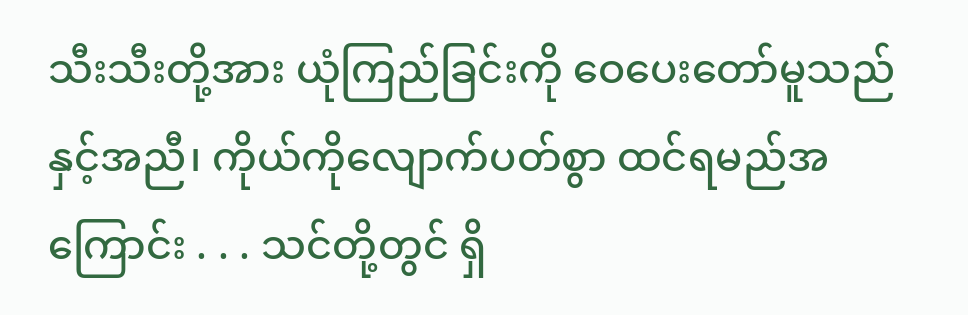သီးသီးတို့အား ယုံကြည်ခြင်းကို ဝေပေးတော်မူသည်နှင့်အညီ၊ ကိုယ်ကိုလျောက်ပတ်စွာ ထင်ရမည်အကြောင်း . . . သင်တို့တွင် ရှိ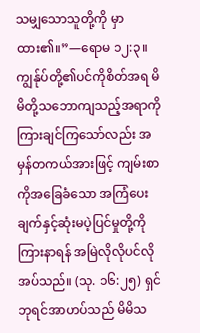သမျှသောသူတို့ကို မှာထား၏။”—ရောမ ၁၂:၃။
ကျွန်ုပ်တို့၏ပင်ကိုစိတ်အရ မိမိတို့သဘောကျသည့်အရာကို ကြားချင်ကြသော်လည်း အမှန်တကယ်အားဖြင့် ကျမ်းစာကိုအခြေခံသော အကြံပေးချက်နှင့်ဆုံးမပဲ့ပြင်မှုတို့ကို ကြားနာရန် အမြဲလိုလိုပင်လိုအပ်သည်။ (သု. ၁၆:၂၅) ရှင်ဘုရင်အာဟပ်သည် မိမိသ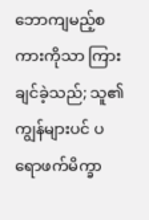ဘောကျမည့်စကားကိုသာ ကြားချင်ခဲ့သည်; သူ၏ကျွန်များပင် ပရောဖက်မိက္ခာ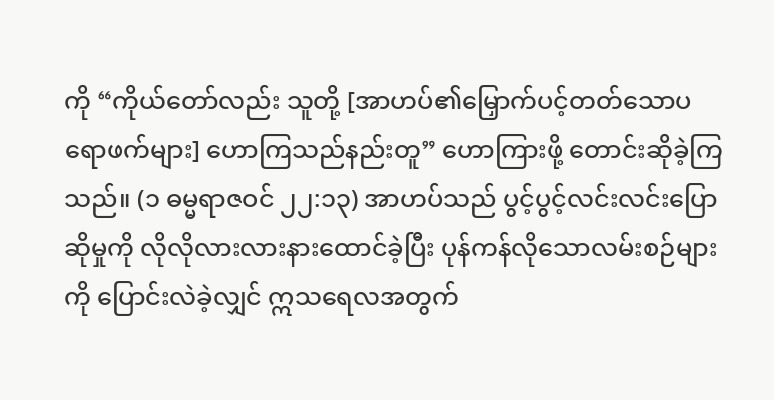ကို “ကိုယ်တော်လည်း သူတို့ [အာဟပ်၏မြှောက်ပင့်တတ်သောပရောဖက်များ] ဟောကြသည်နည်းတူ” ဟောကြားဖို့ တောင်းဆိုခဲ့ကြသည်။ (၁ ဓမ္မရာဇဝင် ၂၂:၁၃) အာဟပ်သည် ပွင့်ပွင့်လင်းလင်းပြောဆိုမှုကို လိုလိုလားလားနားထောင်ခဲ့ပြီး ပုန်ကန်လိုသောလမ်းစဉ်များကို ပြောင်းလဲခဲ့လျှင် ဣသရေလအတွက်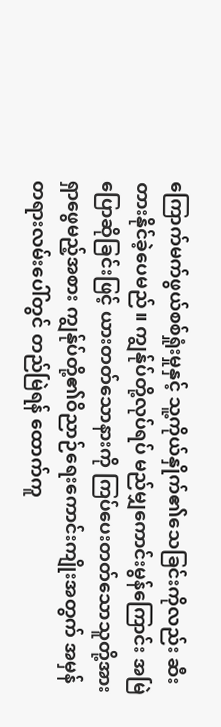ကြောက်မက်ဖွယ်စစ်ရှုံးမှုနှင့် သူ့ကိုယ်နှိုက်၏သေခြင်းကိုလည်း ဆီးတားနိုင်ခဲ့ပေမည်။ ကျွန်ုပ်တို့လုပ်ရပ် မည်မျှကောင်းမွန်ကြောင်း အမြဲပြောဆိုခြင်းဖြင့် ယားတတ်သောနားကို ကြပ်ပေးတတ်သောသူတို့အား ရှာဖွေမည့်အစား ကျွန်ုပ်တို့၏ဝိညာဉ်ရေးကောင်းကျိုးအတွက် အမှန်တရားလမ်းပေါ်တွင် တည်မြဲရန် ထောက်ကူ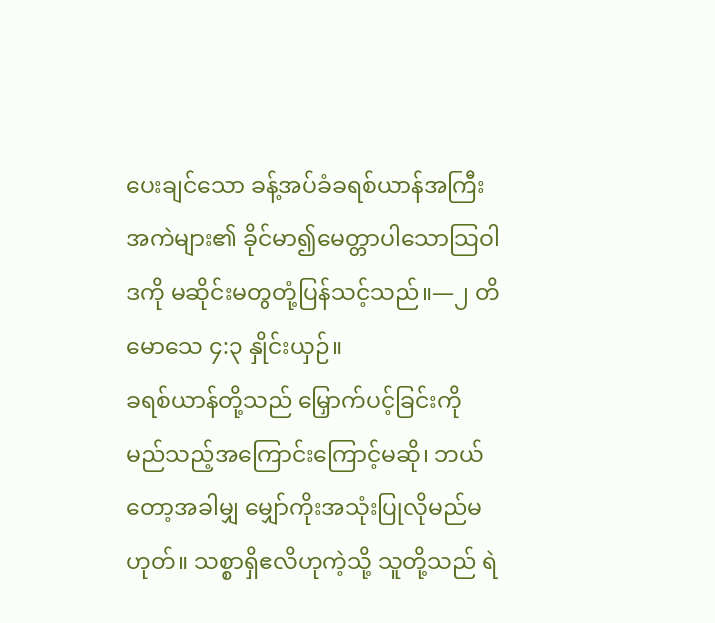ပေးချင်သော ခန့်အပ်ခံခရစ်ယာန်အကြီးအကဲများ၏ ခိုင်မာ၍မေတ္တာပါသောသြဝါဒကို မဆိုင်းမတွတုံ့ပြန်သင့်သည်။—၂ တိမောသေ ၄:၃ နှိုင်းယှဉ်။
ခရစ်ယာန်တို့သည် မြှောက်ပင့်ခြင်းကို မည်သည့်အကြောင်းကြောင့်မဆို၊ ဘယ်တော့အခါမျှ မျှော်ကိုးအသုံးပြုလိုမည်မဟုတ်။ သစ္စာရှိဧလိဟုကဲ့သို့ သူတို့သည် ရဲ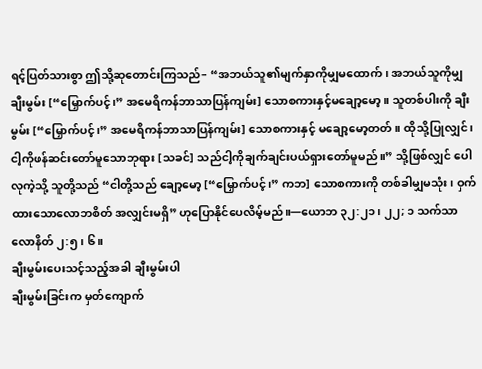ရင့်ပြတ်သားစွာ ဤသို့ဆုတောင်းကြသည်– “အဘယ်သူ၏မျက်နှာကိုမျှမထောက်၊ အဘယ်သူကိုမျှ ချီးမွမ်း [“မြှောက်ပင့်၊” အမေရိကန်ဘာသာပြန်ကျမ်း] သောစကားနှင့်မချော့မော့။ သူတစ်ပါးကို ချီးမွမ်း [“မြှောက်ပင့်၊” အမေရိကန်ဘာသာပြန်ကျမ်း] သောစကားနှင့် မချော့မော့တတ်။ ထိုသို့ပြုလျှင်၊ ငါ့ကိုဖန်ဆင်းတော်မူသောဘုရား [သခင်] သည်ငါ့ကိုချက်ချင်းပယ်ရှားတော်မူမည်။” သို့ဖြစ်လျှင် ပေါလုကဲ့သို့ သူတို့သည် “ငါတို့သည် ချော့မော့ [“မြှောက်ပင့်၊” ကဘ] သောစကားကို တစ်ခါမျှမသုံး၊ ဝှက်ထားသောလောဘစိတ် အလျှင်းမရှိ” ဟုပြောနိုင်ပေလိမ့်မည်။—ယောဘ ၃၂:၂၁၊ ၂၂; ၁ သက်သာလောနိတ် ၂:၅၊ ၆။
ချီးမွမ်းပေးသင့်သည့်အခါ ချီးမွမ်းပါ
ချီးမွမ်းခြင်းက မှတ်ကျောက်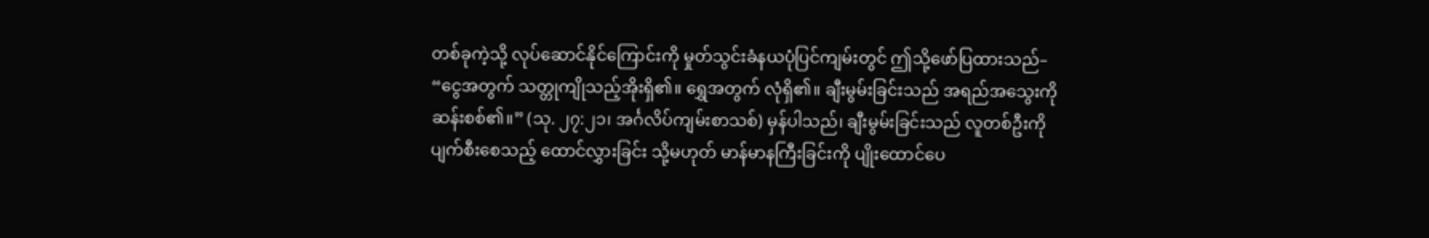တစ်ခုကဲ့သို့ လုပ်ဆောင်နိုင်ကြောင်းကို မှုတ်သွင်းခံနယပုံပြင်ကျမ်းတွင် ဤသို့ဖော်ပြထားသည်– “ငွေအတွက် သတ္တုကျိုသည့်အိုးရှိ၏။ ရွှေအတွက် လုံရှိ၏။ ချီးမွမ်းခြင်းသည် အရည်အသွေးကို ဆန်းစစ်၏။” (သု. ၂၇:၂၁၊ အင်္ဂလိပ်ကျမ်းစာသစ်) မှန်ပါသည်၊ ချီးမွမ်းခြင်းသည် လူတစ်ဦးကို ပျက်စီးစေသည့် ထောင်လွှားခြင်း သို့မဟုတ် မာန်မာနကြီးခြင်းကို ပျိုးထောင်ပေ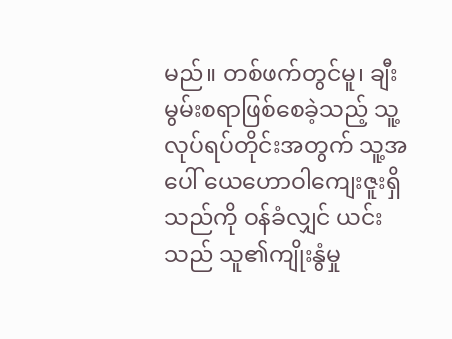မည်။ တစ်ဖက်တွင်မူ၊ ချီးမွမ်းစရာဖြစ်စေခဲ့သည့် သူ့လုပ်ရပ်တိုင်းအတွက် သူ့အပေါ် ယေဟောဝါကျေးဇူးရှိသည်ကို ဝန်ခံလျှင် ယင်းသည် သူ၏ကျိုးနွံမှု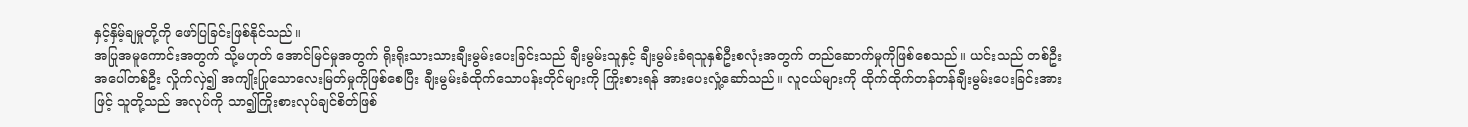နှင့်နှိမ့်ချမှုတို့ကို ဖော်ပြခြင်းဖြစ်နိုင်သည်။
အပြုအမူကောင်းအတွက် သို့မဟုတ် အောင်မြင်မှုအတွက် ရိုးရိုးသားသားချီးမွမ်းပေးခြင်းသည် ချီးမွမ်းသူနှင့် ချီးမွမ်းခံရသူနှစ်ဦးစလုံးအတွက် တည်ဆောက်မှုကိုဖြစ်စေသည်။ ယင်းသည် တစ်ဦးအပေါ်တစ်ဦး လှိုက်လှဲ၍ အကျိုးပြုသောလေးမြတ်မှုကိုဖြစ်စေပြီး ချီးမွမ်းခံထိုက်သောပန်းတိုင်များကို ကြိုးစားရန် အားပေးလှုံ့ဆော်သည်။ လူငယ်များကို ထိုက်ထိုက်တန်တန်ချီးမွမ်းပေးခြင်းအားဖြင့် သူတို့သည် အလုပ်ကို သာ၍ကြိုးစားလုပ်ချင်စိတ်ဖြစ်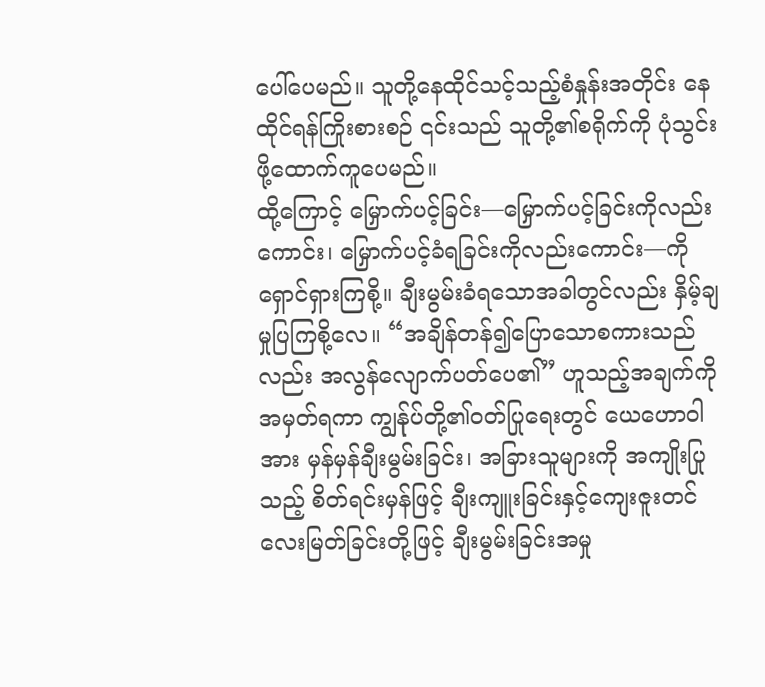ပေါ်ပေမည်။ သူတို့နေထိုင်သင့်သည့်စံနှုန်းအတိုင်း နေထိုင်ရန်ကြိုးစားစဉ် ၎င်းသည် သူတို့၏စရိုက်ကို ပုံသွင်းဖို့ထောက်ကူပေမည်။
ထို့ကြောင့် မြှောက်ပင့်ခြင်း—မြှောက်ပင့်ခြင်းကိုလည်းကောင်း၊ မြှောက်ပင့်ခံရခြင်းကိုလည်းကောင်း—ကို ရှောင်ရှားကြစို့။ ချီးမွမ်းခံရသောအခါတွင်လည်း နှိမ့်ချမှုပြကြစို့လေ။ “အချိန်တန်၍ပြောသောစကားသည်လည်း အလွန်လျောက်ပတ်ပေ၏” ဟူသည့်အချက်ကို အမှတ်ရကာ ကျွန်ုပ်တို့၏ဝတ်ပြုရေးတွင် ယေဟောဝါအား မှန်မှန်ချီးမွမ်းခြင်း၊ အခြားသူများကို အကျိုးပြုသည့် စိတ်ရင်းမှန်ဖြင့် ချီးကျူးခြင်းနှင့်ကျေးဇူးတင်လေးမြတ်ခြင်းတို့ဖြင့် ချီးမွမ်းခြင်းအမှု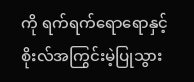ကို ရက်ရက်ရောရောနှင့်စိုးလ်အကြွင်းမဲ့ပြုသွား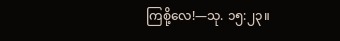ကြစို့လေ!—သု. ၁၅:၂၃။